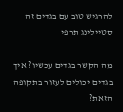להרגיש טוב עם בגדים זה סטיילינג תרפי

מה הקשר בגדים עכשיו? איך בגדים יכולים לעזור בתקופה הזאת?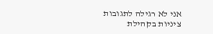אני לא רגילה לתגובות ציניות בקהילת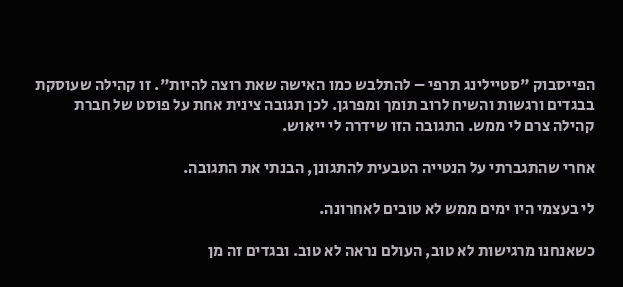הפייסבוק "סטיילינג תרפי – להתלבש כמו האישה שאת רוצה להיות". זו קהילה שעוסקת בבגדים ורגשות והשיח לרוב תומך ומפרגן. לכן תגובה צינית אחת על פוסט של חברת קהילה צרם לי ממש. התגובה הזו שידרה לי ייאוש.

אחרי שהתגברתי על הנטייה הטבעית להתגונן, הבנתי את התגובה.

לי בעצמי היו ימים ממש לא טובים לאחרונה.

כשאנחנו מרגישות לא טוב, העולם נראה לא טוב. ובגדים זה מן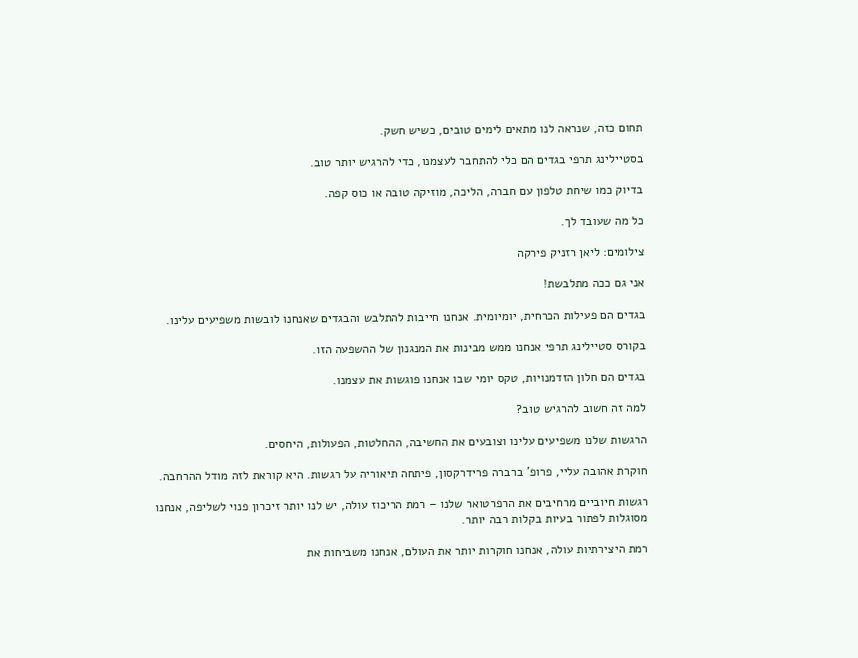תחום כזה, שנראה לנו מתאים לימים טובים, כשיש חשק.

בסטיילינג תרפי בגדים הם כלי להתחבר לעצמנו, כדי להרגיש יותר טוב.

בדיוק כמו שיחת טלפון עם חברה, הליכה, מוזיקה טובה או כוס קפה.

כל מה שעובד לך.

צילומים: ליאן רזניק פירקה

אני גם ככה מתלבשת!

בגדים הם פעילות הכרחית, יומיומית. אנחנו חייבות להתלבש והבגדים שאנחנו לובשות משפיעים עלינו.

בקורס סטיילינג תרפי אנחנו ממש מבינות את המנגנון של ההשפעה הזו.

בגדים הם חלון הזדמנויות, טקס יומי שבו אנחנו פוגשות את עצמנו.

למה זה חשוב להרגיש טוב?

הרגשות שלנו משפיעים עלינו וצובעים את החשיבה, ההחלטות, הפעולות, היחסים.

חוקרת אהובה עליי, פרופ' ברברה פרידרקסון, פיתחה תיאוריה על רגשות. היא קוראת לזה מודל ההרחבה.

רגשות חיוביים מרחיבים את הרפרטואר שלנו – רמת הריכוז עולה, יש לנו יותר זיכרון פנוי לשליפה, אנחנו מסוגלות לפתור בעיות בקלות רבה יותר.

רמת היצירתיות עולה, אנחנו חוקרות יותר את העולם, אנחנו משביחות את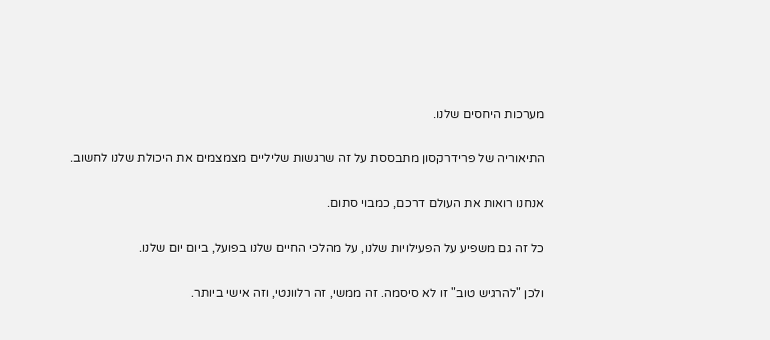מערכות היחסים שלנו.

התיאוריה של פרידרקסון מתבססת על זה שרגשות שליליים מצמצמים את היכולת שלנו לחשוב.

אנחנו רואות את העולם דרכם, כמבוי סתום.

כל זה גם משפיע על הפעילויות שלנו, על מהלכי החיים שלנו בפועל, ביום יום שלנו.

ולכן "להרגיש טוב" זו לא סיסמה. זה ממשי, זה רלוונטי, וזה אישי ביותר.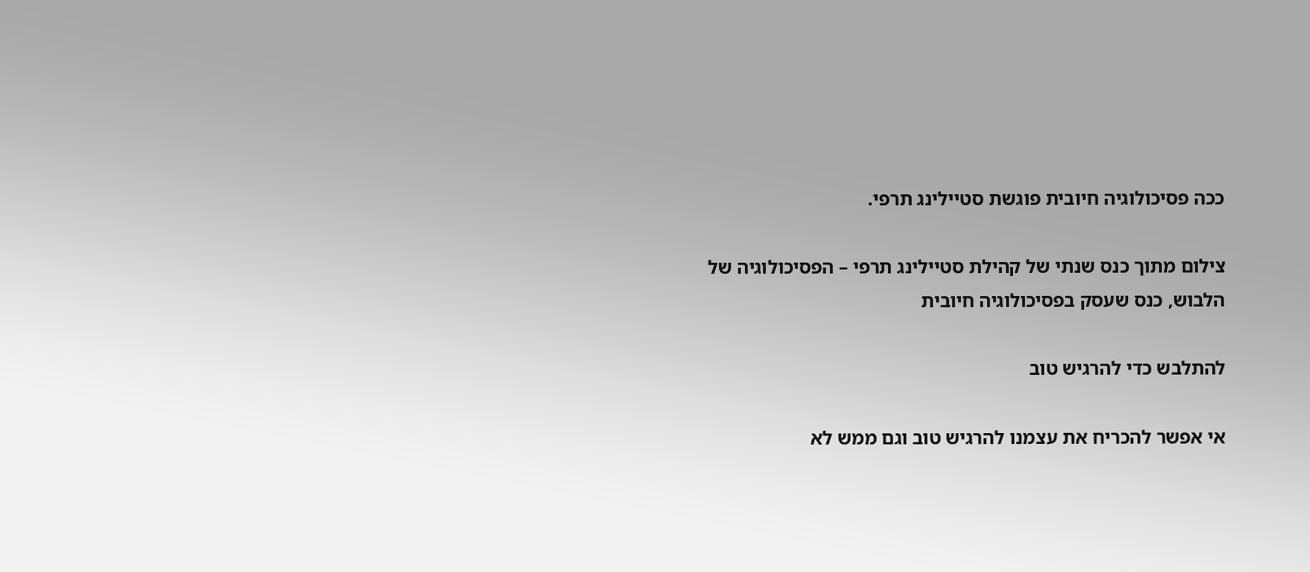ככה פסיכולוגיה חיובית פוגשת סטיילינג תרפי.

צילום מתוך כנס שנתי של קהילת סטיילינג תרפי – הפסיכולוגיה של הלבוש, כנס שעסק בפסיכולוגיה חיובית

להתלבש כדי להרגיש טוב

אי אפשר להכריח את עצמנו להרגיש טוב וגם ממש לא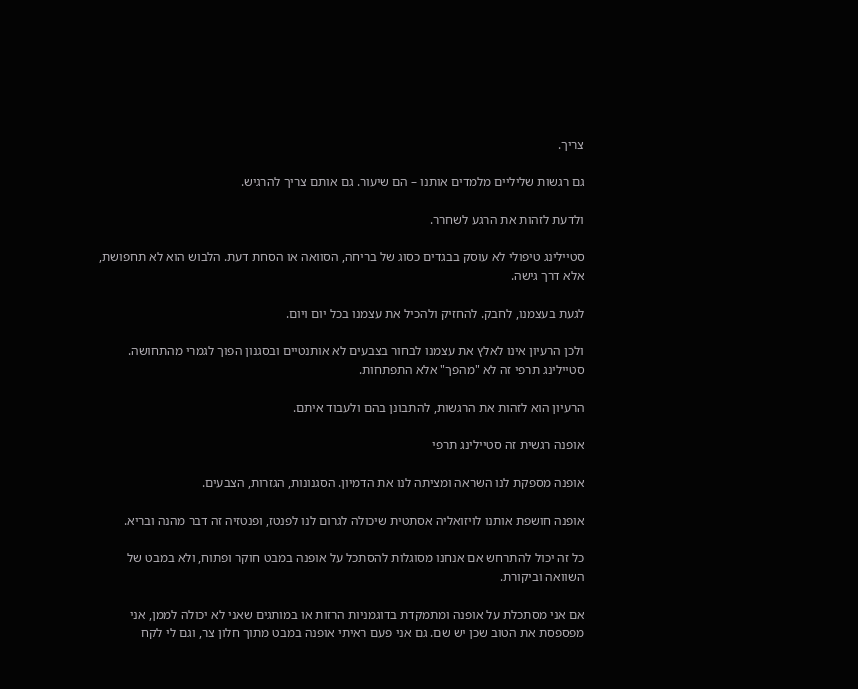צריך.

גם רגשות שליליים מלמדים אותנו – הם שיעור. גם אותם צריך להרגיש.

ולדעת לזהות את הרגע לשחרר.

סטיילינג טיפולי לא עוסק בבגדים כסוג של בריחה, הסוואה או הסחת דעת. הלבוש הוא לא תחפושת, אלא דרך גישה.

לגעת בעצמנו, לחבק. להחזיק ולהכיל את עצמנו בכל יום ויום.

ולכן הרעיון אינו לאלץ את עצמנו לבחור בצבעים לא אותנטיים ובסגנון הפוך לגמרי מהתחושה. סטיילינג תרפי זה לא "מהפך" אלא התפתחות.

הרעיון הוא לזהות את הרגשות, להתבונן בהם ולעבוד איתם.

אופנה רגשית זה סטיילינג תרפי

אופנה מספקת לנו השראה ומציתה לנו את הדמיון. הסגנונות, הגזרות, הצבעים.

אופנה חושפת אותנו לויזואליה אסתטית שיכולה לגרום לנו לפנטז, ופנטזיה זה דבר מהנה ובריא.

כל זה יכול להתרחש אם אנחנו מסוגלות להסתכל על אופנה במבט חוקר ופתוח, ולא במבט של השוואה וביקורת.

אם אני מסתכלת על אופנה ומתמקדת בדוגמניות הרזות או במותגים שאני לא יכולה לממן, אני מפספסת את הטוב שכן יש שם. גם אני פעם ראיתי אופנה במבט מתוך חלון צר, וגם לי לקח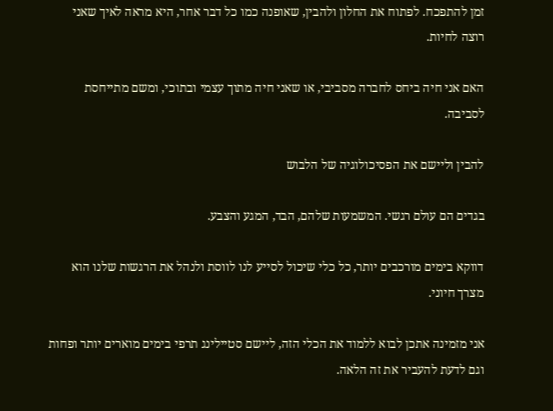זמן להתפכח. לפתוח את החלון ולהבין, שאופנה כמו כל דבר אחר, היא מראה לאיך שאני רוצה לחיות.

האם אני חיה ביחס לחברה מסביבי, או שאני חיה מתוך עצמי ובתוכי, ומשם מתייחסת לסביבה.

להבין וליישם את הפסיכולוגיה של הלבוש

בגדים הם עולם רגשי. המשמעות שלהם, הבד, המגע והצבע.

דווקא בימים מורכבים יותר, כל כלי שיכול לסייע לנו לווסת ולנהל את הרגשות שלנו הוא מצרך חיוני.

אני מזמינה אתכן לבוא ללמוד את הכלי הזה, ליישם סטיילינג תרפי בימים מוארים יותר ופחות וגם לדעת להעביר את זה הלאה.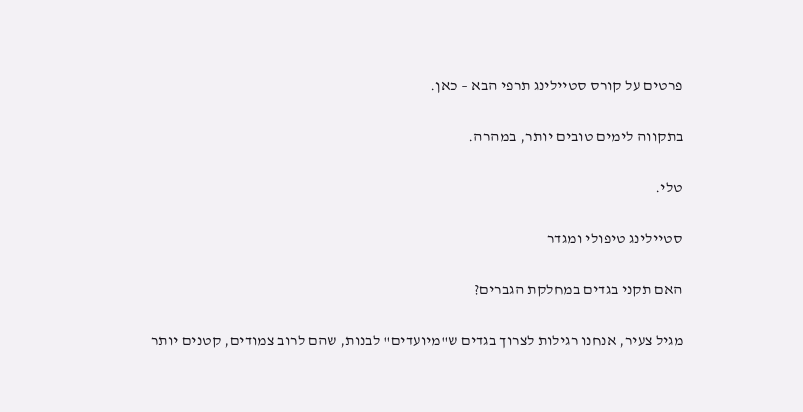פרטים על קורס סטיילינג תרפי הבא – כאן.

בתקווה לימים טובים יותר, במהרה.

טלי.

סטיילינג טיפולי ומגדר

האם תקני בגדים במחלקת הגברים?

מגיל צעיר, אנחנו רגילות לצרוך בגדים ש"מיועדים" לבנות, שהם לרוב צמודים, קטנים יותר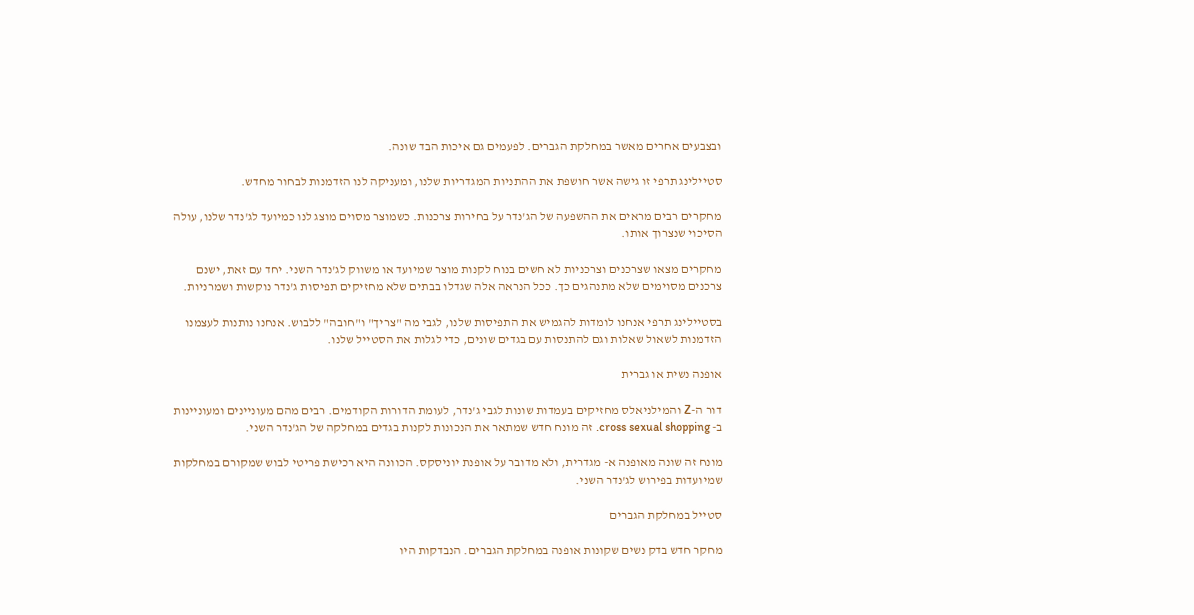ובצבעים אחרים מאשר במחלקת הגברים. לפעמים גם איכות הבד שונה.

סטיילינג תרפי זו גישה אשר חושפת את ההתניות המגדריות שלנו, ומעניקה לנו הזדמנות לבחור מחדש.

מחקרים רבים מראים את ההשפעה של הג'נדר על בחירות צרכנות. כשמוצר מסוים מוצג לנו כמיועד לג'נדר שלנו, עולה הסיכוי שנצרוך אותו.

מחקרים מצאו שצרכנים וצרכניות לא חשים בנוח לקנות מוצר שמיועד או משווק לג'נדר השני. יחד עם זאת, ישנם צרכנים מסוימים שלא מתנהגים כך. ככל הנראה אלה שגדלו בבתים שלא מחזיקים תפיסות ג'נדר נוקשות ושמרניות.

בסטיילינג תרפי אנחנו לומדות להגמיש את התפיסות שלנו, לגבי מה "צריך" ו"חובה" ללבוש. אנחנו נותנות לעצמנו הזדמנות לשאול שאלות וגם להתנסות עם בגדים שונים, כדי לגלות את הסטייל שלנו.

אופנה נשית או גברית

דור ה-Z והמילניאלס מחזיקים בעמדות שונות לגבי ג'נדר, לעומת הדורות הקודמים. רבים מהם מעוניינים ומעוניינות ב- cross sexual shopping. זה מונח חדש שמתאר את הנכונות לקנות בגדים במחלקה של הג'נדר השני.

מונח זה שונה מאופנה א- מגדרית, ולא מדובר על אופנת יוניסקס. הכוונה היא רכישת פריטי לבוש שמקורם במחלקות שמיועדות בפירוש לג'נדר השני.

סטייל במחלקת הגברים

מחקר חדש בדק נשים שקונות אופנה במחלקת הגברים. הנבדקות היו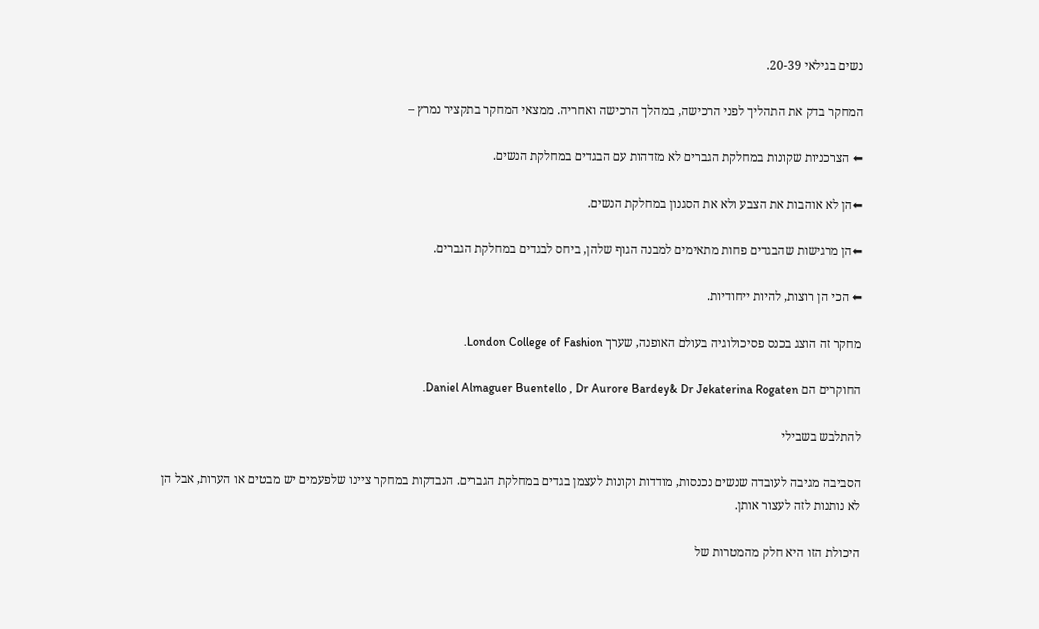נשים בגילאי 20-39.

המחקר בדק את התהליך לפני הרכישה, במהלך הרכישה ואחריה. ממצאי המחקר בתקציר נמרץ –

⬅ הצרכניות שקונות במחלקת הגברים לא מזדהות עם הבגדים במחלקת הנשים.

⬅הן לא אוהבות את הצבע ולא את הסגנון במחלקת הנשים.

⬅הן מרגישות שהבגדים פחות מתאימים למבנה הגוף שלהן, ביחס לבגדים במחלקת הגברים.

⬅ הכי הן רוצות, להיות ייחודיות.

מחקר זה הוצג בכנס פסיכולוגיה בעולם האופנה, שערך London College of Fashion.

החוקרים הם Daniel Almaguer Buentello , Dr Aurore Bardey& Dr Jekaterina Rogaten.

להתלבש בשבילי

הסביבה מגיבה לעובדה שנשים נכנסות, מודדות וקונות לעצמן בגדים במחלקת הגברים. הנבדקות במחקר ציינו שלפעמים יש מבטים או הערות, אבל הן לא נותנות לזה לעצור אותן.

היכולת הזו היא חלק מהמטרות של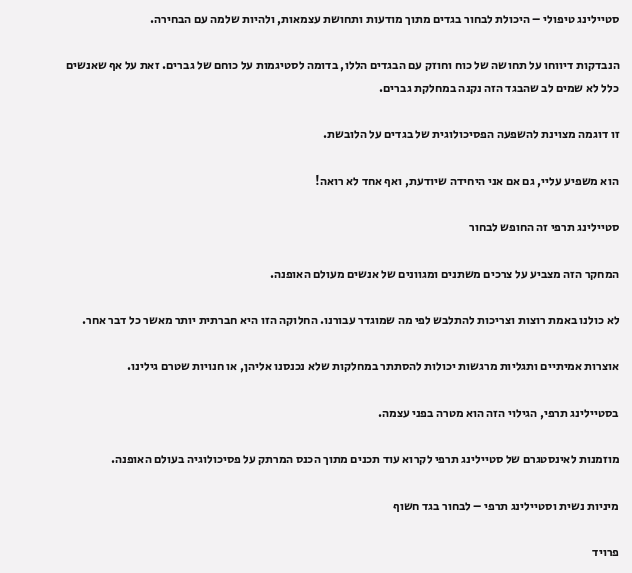סטיילינג טיפולי – היכולת לבחור בגדים מתוך מודעות ותחושת עצמאות, ולהיות שלמה עם הבחירה.

הנבדקות דיווחו על תחושה של כוח וחוזק עם הבגדים הללו, בדומה לסטיגמות על כוחם של גברים. זאת על אף שאנשים כלל לא שמים לב שהבגד הזה נקנה במחלקת גברים.

זו דוגמה מצוינת להשפעה הפסיכולוגית של בגדים על הלובשת.

הוא משפיע עליי, גם אם אני היחידה שיודעת, ואף אחד לא רואה!

סטיילינג תרפי זה החופש לבחור

המחקר הזה מצביע על צרכים משתנים ומגוונים של אנשים מעולם האופנה.

לא כולנו באמת רוצות וצריכות להתלבש לפי מה שמוגדר עבורנו. החלוקה הזו היא חברתית יותר מאשר כל דבר אחר.

אוצרות אמיתיים ותגליות מרגשות יכולות להסתתר במחלקות שלא נכנסנו אליהן, או חנויות שטרם גילינו.

בסטיילינג תרפי, הגילוי הזה הוא מטרה בפני עצמה.

מוזמנות לאינסטגרם של סטיילינג תרפי לקרוא עוד תכנים מתוך הכנס המרתק על פסיכולוגיה בעולם האופנה.

מיניות נשית וסטיילינג תרפי – לבחור בגד חשוף

פרויד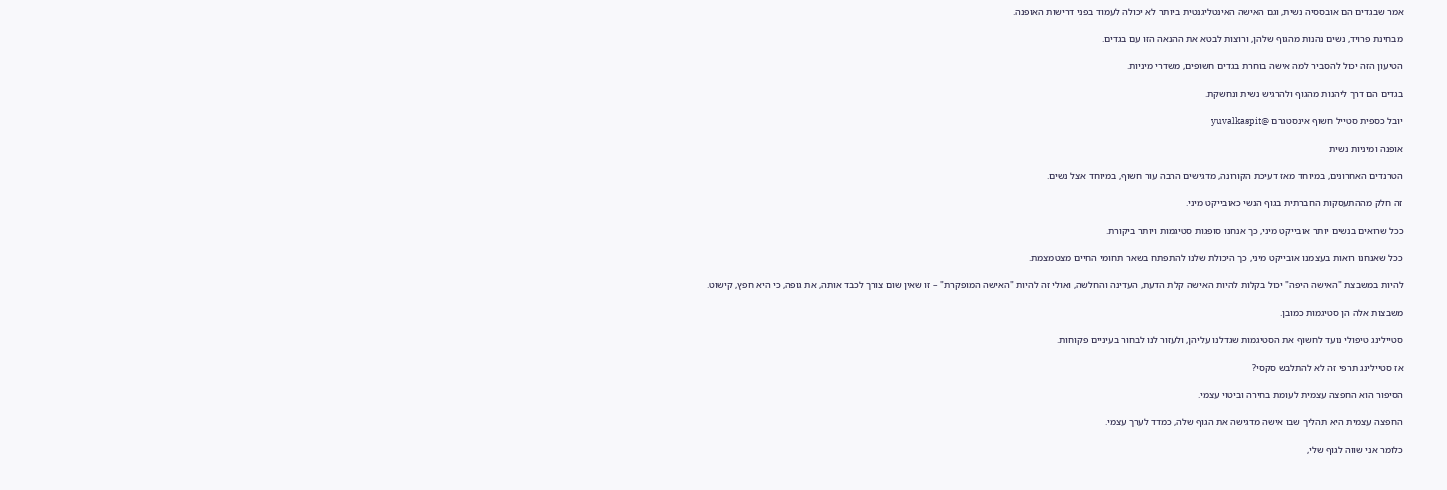אמר שבגדים הם אובססיה נשית, וגם האישה האינטליגנטית ביותר לא יכולה לעמוד בפני דרישות האופנה.

מבחינת פרויד, נשים נהנות מהגוף שלהן, ורוצות לבטא את ההנאה הזו עם בגדים.

הטיעון הזה יכול להסביר למה אישה בוחרת בגדים חשופים, משדרי מיניות.

בגדים הם דרך ליהנות מהגוף ולהרגיש נשית ונחשקת.

יובל כספית סטייל חשוף אינסטגרם @yuvalkaspit

אופנה ומיניות נשית

הטרנדים האחרונים, במיוחד מאז דעיכת הקורונה, מדגישים הרבה עור חשוף, במיוחד אצל נשים.

זה חלק מההתעסקות החברתית בגוף הנשי כאובייקט מיני.

ככל שרואים בנשים יותר אובייקט מיני, כך אנחנו סופגות סטיגמות ויותר ביקורת.

ככל שאנחנו רואות בעצמנו אובייקט מיני, כך היכולת שלנו להתפתח בשאר תחומי החיים מצטמצמת.

להיות במשבצת "האישה היפה" יכול בקלות להיות האישה קלת הדעת, העדינה והחלשה, ואולי זה להיות "האישה המופקרת" – זו שאין שום צורך לכבד אותה, את גופה, כי היא חפץ, קישוט.

משבצות אלה הן סטיגמות כמובן.

סטיילינג טיפולי נועד לחשוף את הסטיגמות שגדלנו עליהן, ולעזור לנו לבחור בעיניים פקוחות.

אז סטיילינג תרפי זה לא להתלבש סקסי?

הסיפור הוא החפצה עצמית לעומת בחירה וביטוי עצמי.

החפצה עצמית היא תהליך שבו אישה מדגישה את הגוף שלה, כמדד לערך עצמי.

כלומר אני שווה לגוף שלי,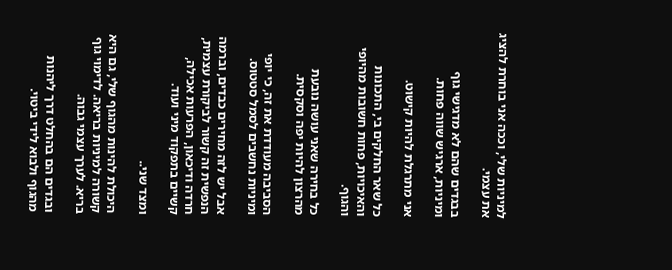למיניות שלי, וככה אני בוחרת להציג את עצמי.

בבגדים שהם לא מדגישי גוף ומיניות, ארגיש שווה פחות.

אני מתרגלת להיות קישוט.

כל שאר החלקים בי, התכונות והאיכויות, פחות חשובות מהיופי והגוף.

כל בחירה שאני עושה נובעת מהרצון להיות יפה וסקסית.

הסביבה מעודדת את זה, כי יופי ומיניות נחשבים לסמל סטטוס.

אבל יש לזה מחירים כבדים, וברמה הנפשית זה קשור לביקורת עצמית, חרדה ודיכאון, הפרעות אכילה, קשיים בתפקוד מיני ועוד.

ומצד שני..

היכולת להינות מהגוף שלי, גם היא קשורה למיניות בריאה. לדימוי גוף בריא. לערך עצמי גבוה.

ובגדים הם בהחלט דרך ליהנות מהגוף ולבוא לידי ביטוי.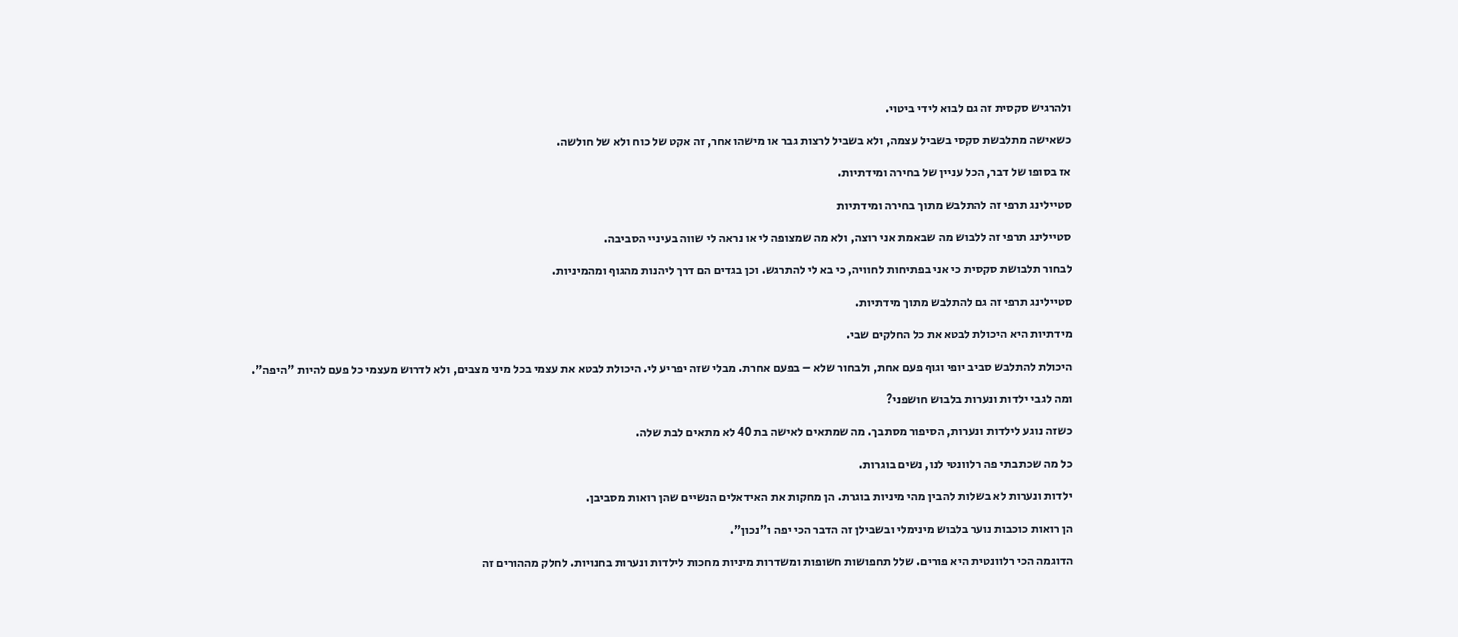ולהרגיש סקסית זה גם לבוא לידי ביטוי.

כשאישה מתלבשת סקסי בשביל עצמה, ולא בשביל לרצות גבר או מישהו אחר, זה אקט של כוח ולא של חולשה.

אז בסופו של דבר, הכל עניין של בחירה ומידתיות.

סטיילינג תרפי זה להתלבש מתוך בחירה ומידתיות

סטיילינג תרפי זה ללבוש מה שבאמת אני רוצה, ולא מה שמצופה לי או נראה לי שווה בעיניי הסביבה.

לבחור תלבושת סקסית כי אני בפתיחות לחוויה, כי בא לי להתרגש. וכן בגדים הם דרך ליהנות מהגוף ומהמיניות.

סטיילינג תרפי זה גם להתלבש מתוך מידתיות.

מידתיות היא היכולת לבטא את כל החלקים שבי.

היכולת להתלבש סביב יופי וגוף פעם אחת, ולבחור שלא – בפעם אחרת. מבלי שזה יפריע לי. היכולת לבטא את עצמי בכל מיני מצבים, ולא לדרוש מעצמי כל פעם להיות "היפה".

ומה לגבי ילדות ונערות בלבוש חושפני?

כשזה נוגע לילדות ונערות, הסיפור מסתבך. מה שמתאים לאישה בת 40 לא מתאים לבת שלה.

כל מה שכתבתי פה רלוונטי לנו, נשים בוגרות.

ילדות ונערות לא בשלות להבין מהי מיניות בוגרת. הן מחקות את האידאלים הנשיים שהן רואות מסביבן.

הן רואות כוכבות נוער בלבוש מינימלי ובשבילן זה הדבר הכי יפה ו"נכון".

הדוגמה הכי רלוונטית היא פורים. שלל תחפושות חשופות ומשדרות מיניות מחכות לילדות ונערות בחנויות. לחלק מההורים זה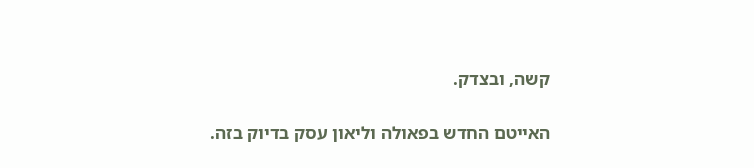קשה, ובצדק.

האייטם החדש בפאולה וליאון עסק בדיוק בזה.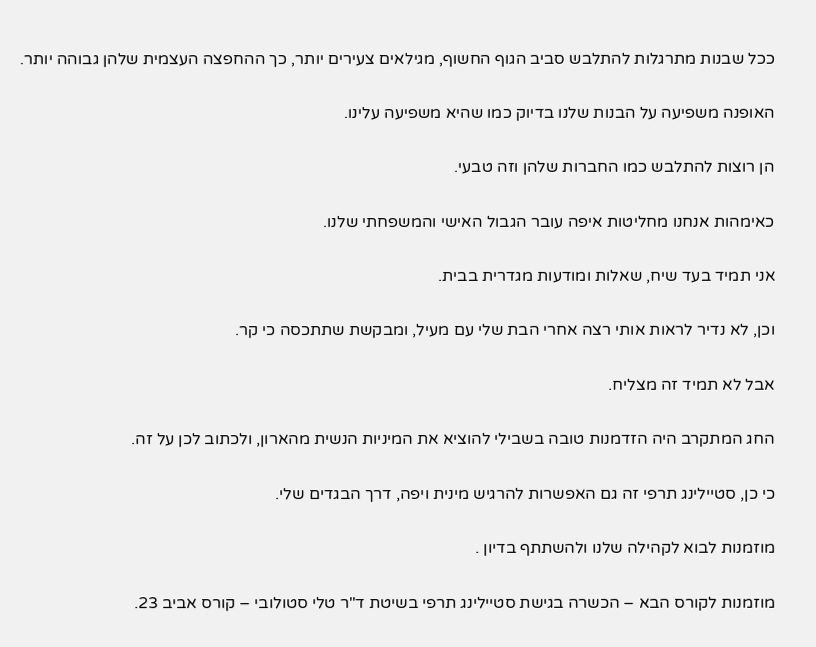ככל שבנות מתרגלות להתלבש סביב הגוף החשוף, מגילאים צעירים יותר, כך ההחפצה העצמית שלהן גבוהה יותר.

האופנה משפיעה על הבנות שלנו בדיוק כמו שהיא משפיעה עלינו.

הן רוצות להתלבש כמו החברות שלהן וזה טבעי.

כאימהות אנחנו מחליטות איפה עובר הגבול האישי והמשפחתי שלנו.

אני תמיד בעד שיח, שאלות ומודעות מגדרית בבית.

וכן, לא נדיר לראות אותי רצה אחרי הבת שלי עם מעיל, ומבקשת שתתכסה כי קר.

אבל לא תמיד זה מצליח.

החג המתקרב היה הזדמנות טובה בשבילי להוציא את המיניות הנשית מהארון, ולכתוב לכן על זה.

כי כן, סטיילינג תרפי זה גם האפשרות להרגיש מינית ויפה, דרך הבגדים שלי.

מוזמנות לבוא לקהילה שלנו ולהשתתף בדיון .

מוזמנות לקורס הבא – הכשרה בגישת סטיילינג תרפי בשיטת ד"ר טלי סטולובי – קורס אביב 23.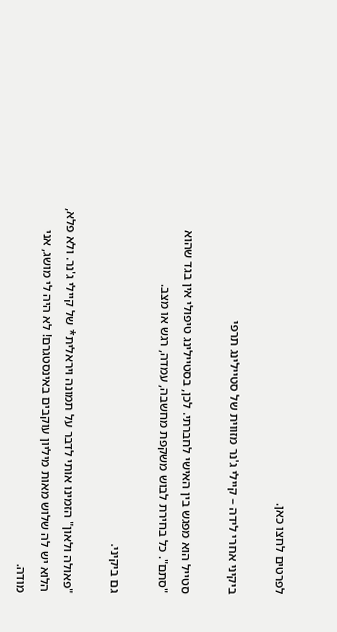לפרטים לחצו כאן.

ביקיני אחרי לידה – קיילי ג'נר מזווית של סטיילינג תרפי

סטייל הוא מפגש בין האישי לחברתי. לכן, בסטיילינג טיפולי אין בגד שהוא "סתם". כל בחירת לבוש משקפת מחשבה, עמדה, רגש או מצב.

גם ביקיני.

"פאולה ולאון" הזמינו אותי לדבר על תמונה ויראלית* של קיילי ג'נר. ולא פלא, הלוא יש לה שלוש מאות מיליון עוקבים באינסטגרם! לא היה לי מושג, אני מודה.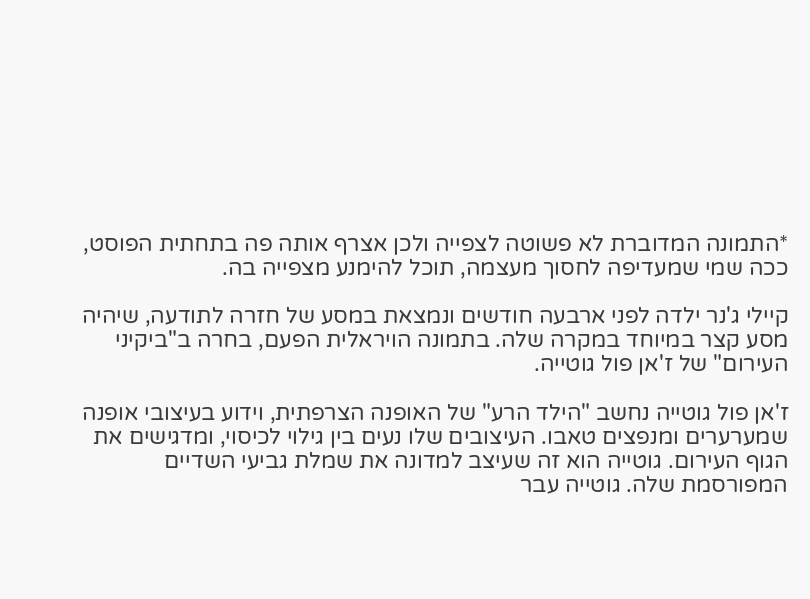*התמונה המדוברת לא פשוטה לצפייה ולכן אצרף אותה פה בתחתית הפוסט, ככה שמי שמעדיפה לחסוך מעצמה, תוכל להימנע מצפייה בה.

קיילי ג'נר ילדה לפני ארבעה חודשים ונמצאת במסע של חזרה לתודעה, שיהיה מסע קצר במיוחד במקרה שלה. בתמונה הויראלית הפעם, בחרה ב"ביקיני העירום" של ז'אן פול גוטייה.

ז'אן פול גוטייה נחשב "הילד הרע" של האופנה הצרפתית, וידוע בעיצובי אופנה שמערערים ומנפצים טאבו. העיצובים שלו נעים בין גילוי לכיסוי, ומדגישים את הגוף העירום. גוטייה הוא זה שעיצב למדונה את שמלת גביעי השדיים המפורסמת שלה. גוטייה עבר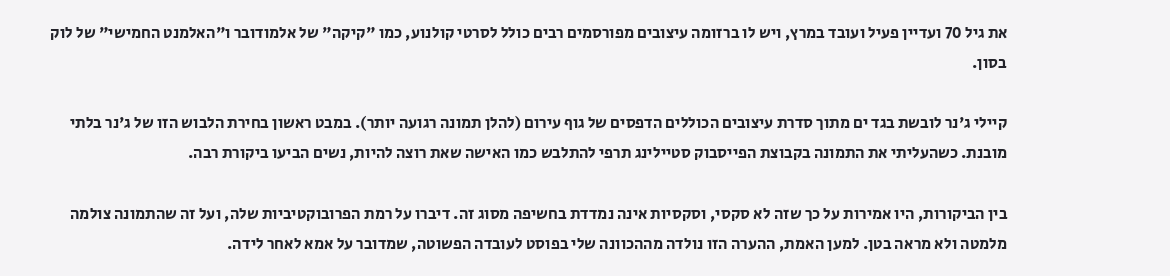את גיל 70 ועדיין פעיל ועובד במרץ, ויש לו ברזומה עיצובים מפורסמים רבים כולל לסרטי קולנוע, כמו "קיקה" של אלמודובר ו"האלמנט החמישי" של לוק בסון.

קיילי ג'נר לובשת בגד ים מתוך סדרת עיצובים הכוללים הדפסים של גוף עירום (להלן תמונה רגועה יותר). במבט ראשון בחירת הלבוש הזו של ג'נר בלתי מובנת. כשהעליתי את התמונה בקבוצת הפייסבוק סטיילינג תרפי להתלבש כמו האישה שאת רוצה להיות, נשים הביעו ביקורת רבה.

בין הביקורות, היו אמירות על כך שזה לא סקסי, וסקסיות אינה נמדדת בחשיפה מסוג זה. דיברו על רמת הפרובוקטיביות שלה, ועל זה שהתמונה צולמה מלמטה ולא מראה בטן. למען האמת, ההערה הזו נולדה מההכוונה שלי בפוסט לעובדה הפשוטה, שמדובר על אמא לאחר לידה.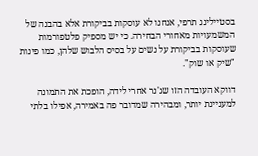בסטיילינג תרפי, אנחנו לא עוסקות בביקורת אלא בהבנה של המשמעויות מאחורי הבחירה. כי יש מספיק פלטפורמות שעוסקות בביקורת על נשים על בסיס הלבוש שלהן, כמו פינות "שיק או שוק".

דווקא העובדה הזו שג'נר אחרי לידה, הופכת את התמונה למעניינת יותר, ומבהירה שמדובר פה באמירה, אפילו בלתי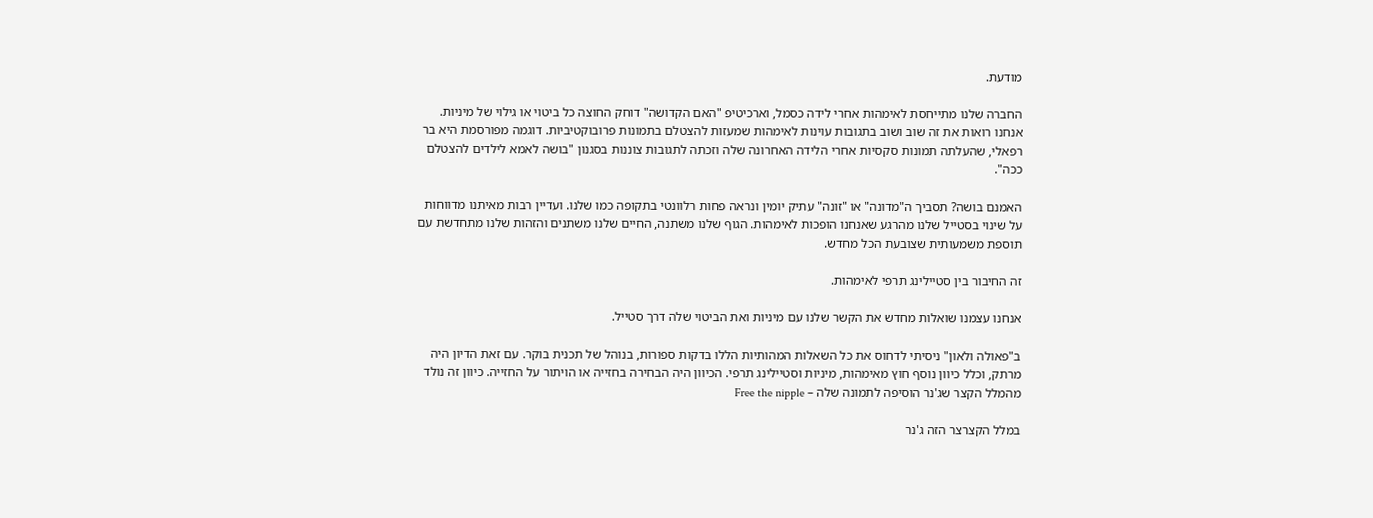מודעת.

החברה שלנו מתייחסת לאימהות אחרי לידה כסמל, וארכיטיפ "האם הקדושה" דוחק החוצה כל ביטוי או גילוי של מיניות. אנחנו רואות את זה שוב ושוב בתגובות עוינות לאימהות שמעזות להצטלם בתמונות פרובוקטיביות. דוגמה מפורסמת היא בר רפאלי, שהעלתה תמונות סקסיות אחרי הלידה האחרונה שלה וזכתה לתגובות צוננות בסגנון "בושה לאמא לילדים להצטלם ככה".

האמנם בושה? תסביך ה"מדונה" או "זונה" עתיק יומין ונראה פחות רלוונטי בתקופה כמו שלנו. ועדיין רבות מאיתנו מדווחות על שינוי בסטייל שלנו מהרגע שאנחנו הופכות לאימהות. הגוף שלנו משתנה, החיים שלנו משתנים והזהות שלנו מתחדשת עם תוספת משמעותית שצובעת הכל מחדש.

זה החיבור בין סטיילינג תרפי לאימהות.

אנחנו עצמנו שואלות מחדש את הקשר שלנו עם מיניות ואת הביטוי שלה דרך סטייל.

ב"פאולה ולאון" ניסיתי לדחוס את כל השאלות המהותיות הללו בדקות ספורות, בנוהל של תכנית בוקר. עם זאת הדיון היה מרתק, וכלל כיוון נוסף חוץ מאימהות, מיניות וסטיילינג תרפי. הכיוון היה הבחירה בחזייה או הויתור על החזייה. כיוון זה נולד מהמלל הקצר שג'נר הוסיפה לתמונה שלה – Free the nipple

במלל הקצרצר הזה ג'נר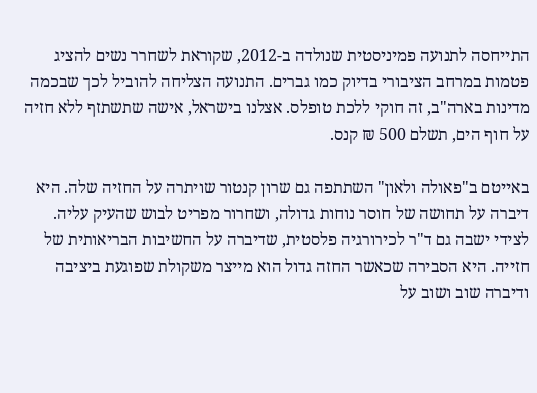התייחסה לתנועה פמיניסטית שנולדה ב-2012, שקוראת לשחרר נשים להציג פטמות במרחב הציבורי בדיוק כמו גברים. התנועה הצליחה להוביל לכך שבכמה מדינות בארה"ב, זה חוקי ללכת טופלס. אצלנו בישראל, אישה שתשתזף ללא חזיה על חוף הים, תשלם 500 ₪ קנס.

באייטם ב"פאולה ולאון" השתתפה גם שרון קנטור שויתרה על החזיה שלה. היא דיברה על תחושה של חוסר נוחות גדולה, ושחרור מפריט לבוש שהעיק עליה. לצידי ישבה גם ד"ר לכירורגיה פלסטית, שדיברה על החשיבות הבריאותית של חזייה. היא הסבירה שכאשר החזה גדול הוא מייצר משקולת שפוגעת ביציבה ודיברה שוב ושוב על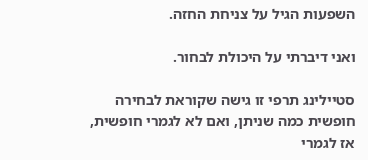השפעות הגיל על צניחת החזה.

ואני דיברתי על היכולת לבחור.

סטיילינג תרפי זו גישה שקוראת לבחירה חופשית כמה שניתן, ואם לא לגמרי חופשית, אז לגמרי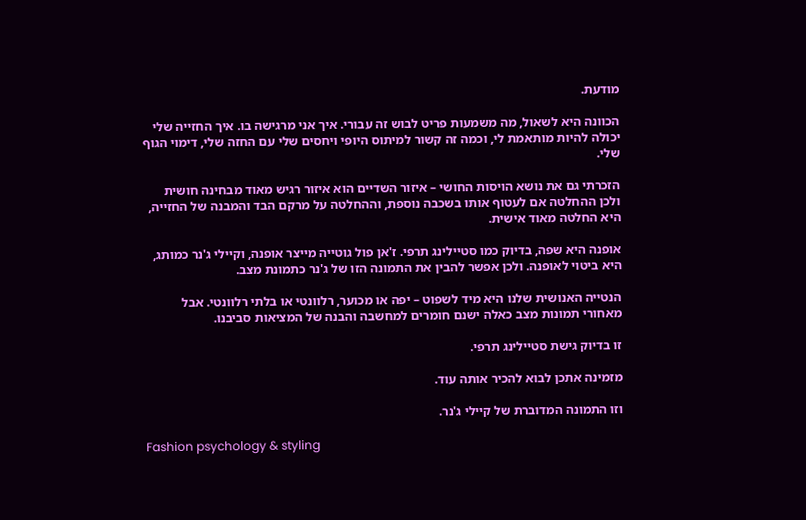מודעת.

הכוונה היא לשאול, מה משמעות פריט לבוש זה עבורי. איך אני מרגישה בו. איך החזייה שלי יכולה להיות מותאמת לי, וכמה זה קשור למיתוס היופי ויחסים שלי עם החזה שלי, דימוי הגוף שלי.

הזכרתי גם את נושא הויסות החושי – איזור השדיים הוא איזור רגיש מאוד מבחינה חושית ולכן ההחלטה אם לעטוף אותו בשכבה נוספת, וההחלטה על מרקם הבד והמבנה של החזייה, היא החלטה מאוד אישית.

אופנה היא שפה, בדיוק כמו סטיילינג תרפי. ז'אן פול גוטייה מייצר אופנה, וקיילי ג'נר כמותג, היא ביטוי לאופנה. ולכן אפשר להבין את התמונה הזו של ג'נר כתמונת מצב.

הנטייה האנושית שלנו היא מיד לשפוט – יפה או מכוער, רלוונטי או בלתי רלוונטי. אבל מאחורי תמונות מצב כאלה ישנם חומרים למחשבה והבנה של המציאות סביבנו.

זו בדיוק גישת סטיילינג תרפי.

מזמינה אתכן לבוא להכיר אותה עוד.

וזו התמונה המדוברת של קיילי ג'נר.

Fashion psychology & styling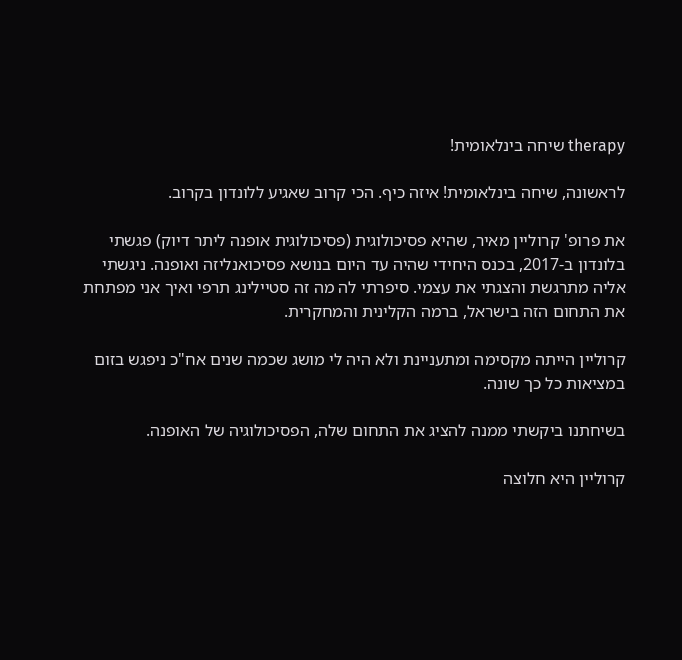therapy שיחה בינלאומית!

לראשונה, שיחה בינלאומית! איזה כיף. הכי קרוב שאגיע ללונדון בקרוב.

את פרופ' קרוליין מאיר, שהיא פסיכולוגית (פסיכולוגית אופנה ליתר דיוק) פגשתי בלונדון ב-2017, בכנס היחידי שהיה עד היום בנושא פסיכואנליזה ואופנה. ניגשתי אליה מתרגשת והצגתי את עצמי. סיפרתי לה מה זה סטיילינג תרפי ואיך אני מפתחת את התחום הזה בישראל, ברמה הקלינית והמחקרית.

קרוליין הייתה מקסימה ומתעניינת ולא היה לי מושג שכמה שנים אח"כ ניפגש בזום במציאות כל כך שונה.

בשיחתנו ביקשתי ממנה להציג את התחום שלה, הפסיכולוגיה של האופנה.

קרוליין היא חלוצה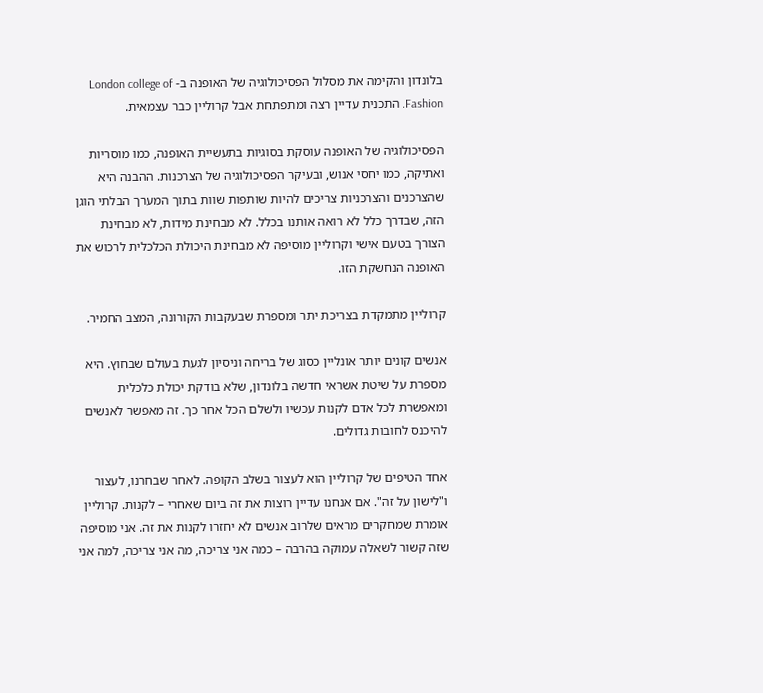בלונדון והקימה את מסלול הפסיכולוגיה של האופנה ב- London college of Fashion. התכנית עדיין רצה ומתפתחת אבל קרוליין כבר עצמאית.

הפסיכולוגיה של האופנה עוסקת בסוגיות בתעשיית האופנה, כמו מוסריות ואתיקה, כמו יחסי אנוש, ובעיקר הפסיכולוגיה של הצרכנות. ההבנה היא שהצרכנים והצרכניות צריכים להיות שותפות שוות בתוך המערך הבלתי הוגן הזה, שבדרך כלל לא רואה אותנו בכלל. לא מבחינת מידות, לא מבחינת הצורך בטעם אישי וקרוליין מוסיפה לא מבחינת היכולת הכלכלית לרכוש את האופנה הנחשקת הזו.

קרוליין מתמקדת בצריכת יתר ומספרת שבעקבות הקורונה, המצב החמיר.

אנשים קונים יותר אונליין כסוג של בריחה וניסיון לגעת בעולם שבחוץ. היא מספרת על שיטת אשראי חדשה בלונדון, שלא בודקת יכולת כלכלית ומאפשרת לכל אדם לקנות עכשיו ולשלם הכל אחר כך. זה מאפשר לאנשים להיכנס לחובות גדולים.

אחד הטיפים של קרוליין הוא לעצור בשלב הקופה. לאחר שבחרנו, לעצור ו"לישון על זה". אם אנחנו עדיין רוצות את זה ביום שאחרי – לקנות. קרוליין אומרת שמחקרים מראים שלרוב אנשים לא יחזרו לקנות את זה. אני מוסיפה שזה קשור לשאלה עמוקה בהרבה – כמה אני צריכה, מה אני צריכה, למה אני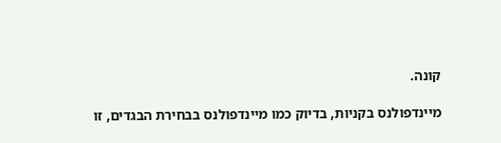קונה.

מיינדפולנס בקניות, בדיוק כמו מיינדפולנס בבחירת הבגדים, זו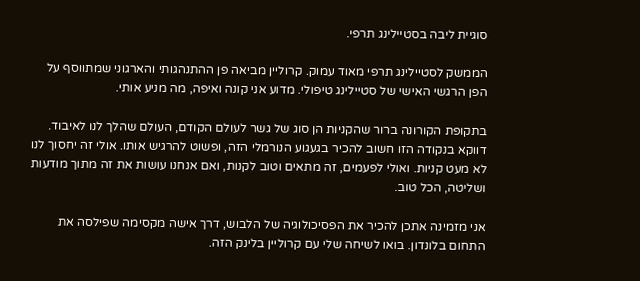סוגיית ליבה בסטיילינג תרפי.

הממשק לסטיילינג תרפי מאוד עמוק. קרוליין מביאה פן ההתנהגותי והארגוני שמתווסף על הפן הרגשי האישי של סטיילינג טיפולי. מדוע אני קונה ואיפה, מה מניע אותי.

בתקופת הקורונה ברור שהקניות הן סוג של גשר לעולם הקודם, העולם שהלך לנו לאיבוד. דווקא בנקודה הזו חשוב להכיר בגעגוע הנורמלי הזה, ופשוט להרגיש אותו. אולי זה יחסוך לנו לא מעט קניות. ואולי לפעמים, זה מתאים וטוב לקנות, ואם אנחנו עושות את זה מתוך מודעות ושליטה, הכל טוב.

אני מזמינה אתכן להכיר את הפסיכולוגיה של הלבוש, דרך אישה מקסימה שפילסה את התחום בלונדון. בואו לשיחה שלי עם קרוליין בלינק הזה.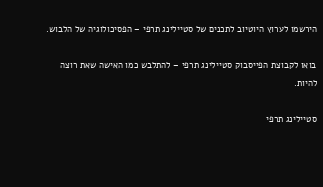הירשמו לערוץ היוטיוב לתכנים של סטיילינג תרפי – הפסיכולוגיה של הלבוש.

בואו לקבוצת הפייסבוק סטיילינג תרפי – להתלבש כמו האישה שאת רוצה להיות.

סטיילינג תרפי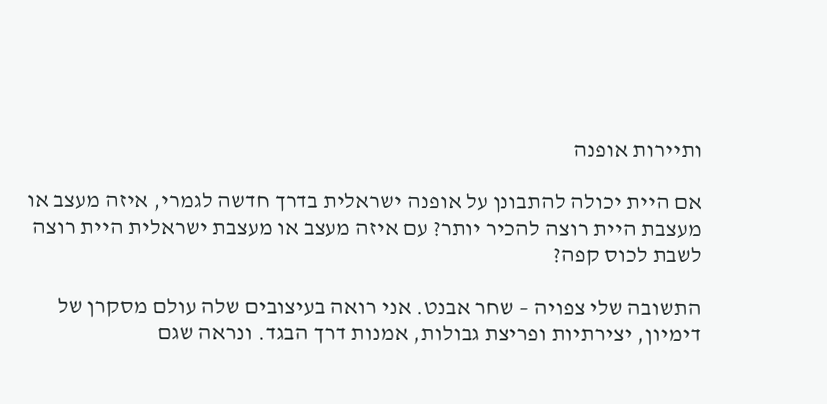ותיירות אופנה

אם היית יכולה להתבונן על אופנה ישראלית בדרך חדשה לגמרי, איזה מעצב או מעצבת היית רוצה להכיר יותר? עם איזה מעצב או מעצבת ישראלית היית רוצה לשבת לכוס קפה?

התשובה שלי צפויה – שחר אבנט. אני רואה בעיצובים שלה עולם מסקרן של דימיון, יצירתיות ופריצת גבולות, אמנות דרך הבגד. ונראה שגם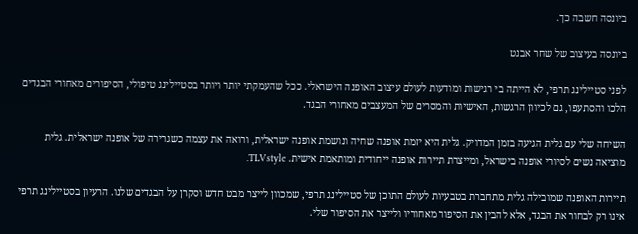ביונסה חשבה כך.

ביונסה בעיצוב של שחר אבנט

לפני סטיילינג תרפי, לא הייתה בי רגישות ומודעות לעולם עיצוב האופנה הישראלי. ככל שהעמקתי יותר ויותר בסטיילינג טיפולי, הסיפורים מאחורי הבגדים הלכו והסתעפו, גם לכיוון הרגשות, האישיות והמסרים של המעצבים מאחורי הבגד.

השיחה שלי עם גלית הגיעה בזמן המדויק. גלית היא יזמת אופנה שחיה ונושמת אופנה ישראלית, ורואה את עצמה כשגרירה של אופנה ישראלית. גלית מוציאה נשים לסיורי אופנה בישראל, ומייצרת תיירות אופנה ייחודית ומותאמת אישית. TLVstyle.

תיירות האופנה שמובילה גלית מתחברת בטבעיות לעולם התוכן של סטיילינג תרפי, שמכוון לייצר מבט חדש וסקרן על הבגדים שלנו. הרעיון בסטיילינג תרפי אינו רק לבחור את הבגד, אלא להבין את הסיפור מאחוריו ולייצר את הסיפור שלי.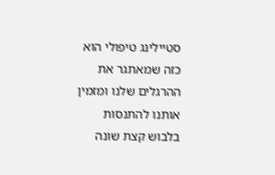סטיילינג טיפולי הוא כזה שמאתגר את ההרגלים שלנו ומזמין אותנו להתנסות בלבוש קצת שונה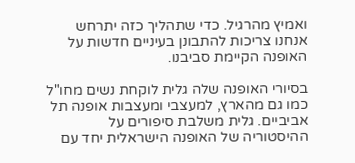ואמיץ מהרגיל. כדי שתהליך כזה יתרחש אנחנו צריכות להתבונן בעיניים חדשות על האופנה הקיימת סביבנו.

בסיורי האופנה שלה גלית לוקחת נשים מחו"ל כמו גם מהארץ, למעצבי ומעצבות אופנה תל אביביים. גלית משלבת סיפורים על ההיסטוריה של האופנה הישראלית יחד עם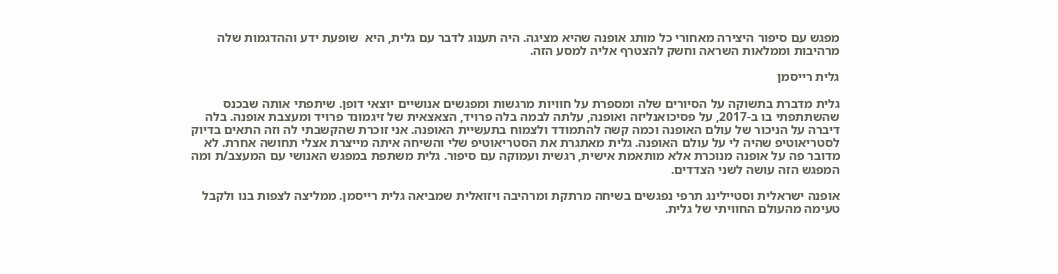מפגש עם סיפור היצירה מאחורי כל מותג אופנה שהיא מציגה. היה תענוג לדבר עם גלית, היא  שופעת ידע וההדגמות שלה מרהיבות וממלאות השראה וחשק להצטרף אליה למסע הזה.

גלית רייסמן

גלית מדברת בתשוקה על הסיורים שלה ומספרת על חוויות מרגשות ומפגשים אנושיים יוצאי דופן. שיתפתי אותה שבכנס שהשתתפתי בו ב-2017, על פסיכואנליזה ואופנה, עלתה לבמה בלה פרויד, הצאצאית של זיגמונד פרויד ומעצבת אופנה. בלה דיברה על הניכור של עולם האופנה וכמה קשה להתמודד ולצמוח בתעשיית האופנה. אני זוכרת שהקשבתי לה וזה התאים בדיוק לסטריאוטיפ שהיה לי על עולם האופנה. גלית מאתגרת את הסטריאוטיפ שלי והשיחה איתה מייצרת אצלי תחושה אחרת. לא מדובר פה על אופנה מנוכרת אלא מותאמת אישית, רגשית ועמוקה עם סיפור. גלית משתפת במפגש האנושי עם המעצב/ת ומה המפגש הזה עושה לשני הצדדים.

אופנה ישראלית וסטיילינג תרפי נפגשים בשיחה מרתקת ומרהיבה ויזואלית שמביאה גלית רייסמן. ממליצה לצפות בנו ולקבל טעימה מהעולם החוויתי של גלית.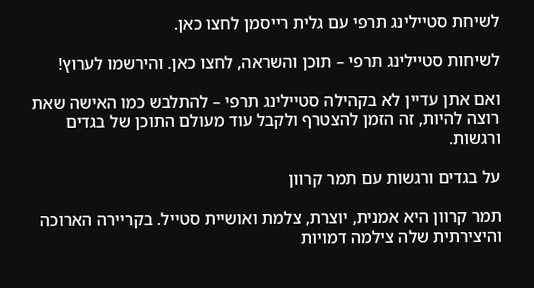לשיחת סטיילינג תרפי עם גלית רייסמן לחצו כאן.

לשיחות סטיילינג תרפי – תוכן והשראה, לחצו כאן. והירשמו לערוץ!

ואם אתן עדיין לא בקהילה סטיילינג תרפי – להתלבש כמו האישה שאת רוצה להיות, זה הזמן להצטרף ולקבל עוד מעולם התוכן של בגדים ורגשות.

על בגדים ורגשות עם תמר קרוון

תמר קרוון היא אמנית, יוצרת, צלמת ואושיית סטייל. בקריירה הארוכה והיצירתית שלה צילמה דמויות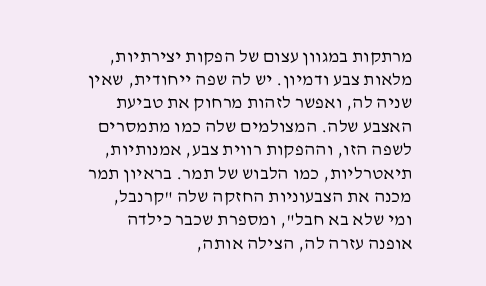מרתקות במגוון עצום של הפקות יצירתיות, מלאות צבע ודמיון. יש לה שפה ייחודית, שאין שניה לה, ואפשר לזהות מרחוק את טביעת האצבע שלה. המצולמים שלה כמו מתמסרים לשפה הזו, וההפקות רווית צבע, אמנותיות, תיאטרליות, כמו הלבוש של תמר. בראיון תמר מכנה את הצבעוניות החזקה שלה "קרנבל, ומי שלא בא חבל", ומספרת שכבר כילדה אופנה עזרה לה, הצילה אותה,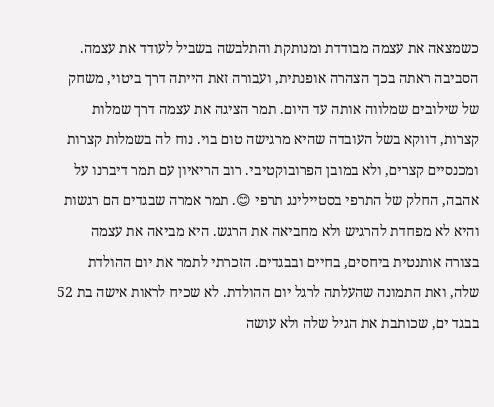כשמצאה את עצמה מבודדת ומנותקת והתלבשה בשביל לעודד את עצמה. הסביבה ראתה בכך הצהרה אופנתית, ועבורה זאת הייתה דרך ביטוי, משחק של שילובים שמלווה אותה עד היום. תמר הציגה את עצמה דרך שמלות קצרות, דווקא בשל העובדה שהיא מרגישה טום בוי. נוח לה בשמלות קצרות ומכנסיים קצרים, ולא במובן הפרובוקטיבי. רוב הריאיון עם תמר דיברנו על אהבה, החלק של התרפי בסטיילינג תרפי 😊. תמר אמרה שבגדים הם רגשות והיא לא מפחדת להרגיש ולא מחביאה את הרגש. היא מביאה את עצמה בצורה אותנטית ביחסים, בחיים ובבגדים. הזכרתי לתמר את יום ההולדת שלה, ואת התמונה שהעלתה לרגל יום ההולדת. לא שכיח לראות אישה בת 52 בבגד ים, שכותבת את הגיל שלה ולא עושה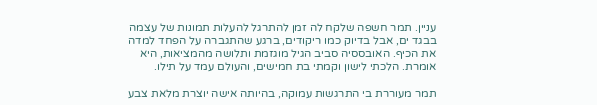עניין. תמר חשפה שלקח לה זמן להתרגל להעלות תמונות של עצמה בבגד ים, אבל בדיוק כמו ריקודים, ברגע שהתגברה על הפחד למדה את הכיף. האובססיה סביב הגיל מוגזמת ותלושה מהמציאות, היא אומרת. הלכתי לישון וקמתי בת חמישים, והעולם עמד על תילו.

תמר מעוררת בי התרגשות עמוקה, בהיותה אישה יוצרת מלאת צבע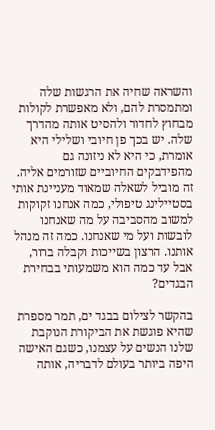והשראה שחיה את הרגשות שלה ומתמסרת להם, ולא מאפשרת לקולות מבחוץ לחדור ולהסיט אותה מהדרך שלה. יש בכך פן חיובי ושלילי היא אומרת, כי היא לא ניזונה גם מהפידבקים החיוביים שזורמים אליה. זה מוביל לשאלה שמאוד מעניינת אותי בסטיילינג טיפולי, כמה אנחנו זקוקות למשוב מהסביבה על מה שאנחנו לובשות ועל מי שאנחנו. כמה זה מנהל אותנו. הרצון בשייכות וקבלה ברור, אבל עד כמה הוא משמעותי בבחירת הבגדים?

בהקשר לצילום בבגד ים, תמר מספרת שהיא פוגשת את הביקורת הנוקבת שלנו הנשים על עצמנו, כשגם האישה היפה ביותר בעולם לדבריה, אותה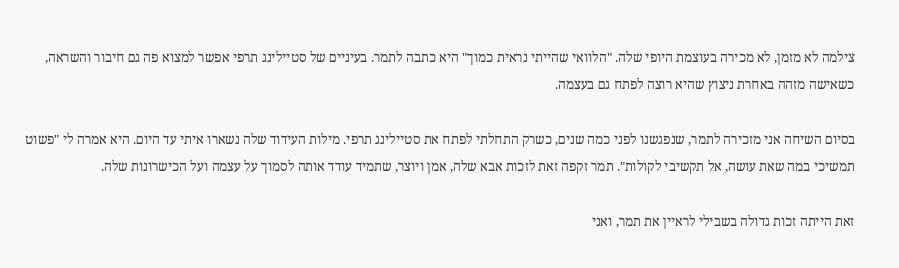צילמה לא מזמן, לא מכירה בעוצמת היופי שלה. "הלוואי שהייתי נראית כמוך" היא כתבה לתמר. בעיניים של סטיילינג תרפי אפשר למצוא פה גם חיבור והשראה, כשאישה מזהה באחרת ניצוץ שהיא רוצה לפתח גם בעצמה.

בסיום השיחה אני מזכירה לתמר, שנפגשנו לפני כמה שנים, כשרק התחלתי לפתח את סטיילינג תרפי. מילות העידוד שלה נשארו איתי עד היום. היא אמרה לי "פשוט תמשיכי במה שאת עושה, אל תקשיבי לקולות". תמר זקפה זאת לזכות אבא שלה, אמן ויוצר, שתמיד עודד אותה לסמוך על עצמה ועל הכישרונות שלה.

זאת הייתה זכות גדולה בשבילי לראיין את תמר, ואני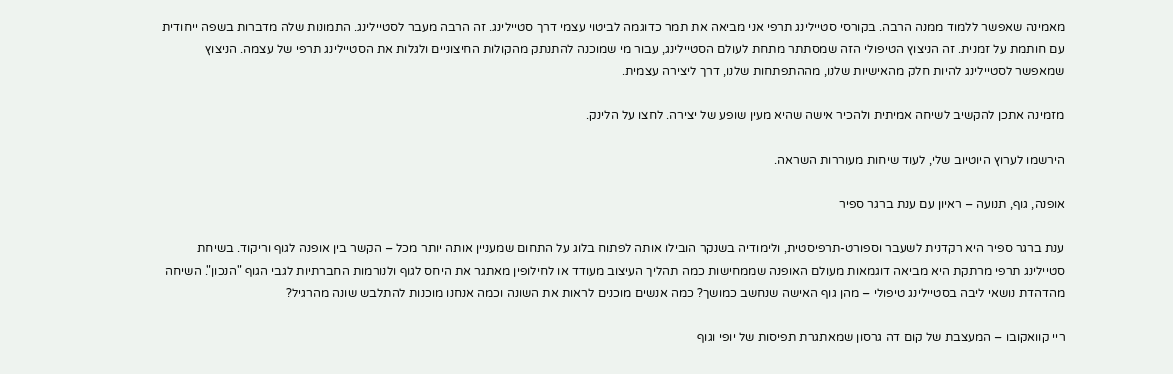מאמינה שאפשר ללמוד ממנה הרבה. בקורסי סטיילינג תרפי אני מביאה את תמר כדוגמה לביטוי עצמי דרך סטיילינג. זה הרבה מעבר לסטיילינג. התמונות שלה מדברות בשפה ייחודית עם חותמת על זמנית. זה הניצוץ הטיפולי הזה שמסתתר מתחת לעולם הסטיילינג, עבור מי שמוכנה להתנתק מהקולות החיצוניים ולגלות את הסטיילינג תרפי של עצמה. הניצוץ שמאפשר לסטיילינג להיות חלק מהאישיות שלנו, מההתפתחות שלנו, דרך ליצירה עצמית.

מזמינה אתכן להקשיב לשיחה אמיתית ולהכיר אישה שהיא מעין שופע של יצירה. לחצו על הלינק.

הירשמו לערוץ היוטיוב שלי, לעוד שיחות מעוררות השראה.

אופנה, גוף, תנועה – ראיון עם ענת ברגר ספיר

ענת ברגר ספיר היא רקדנית לשעבר וספורט-תרפיסטית, ולימודיה בשנקר הובילו אותה לפתוח בלוג על התחום שמעניין אותה יותר מכל – הקשר בין אופנה לגוף וריקוד. בשיחת סטיילינג תרפי מרתקת היא מביאה דוגמאות מעולם האופנה שממחישות כמה תהליך העיצוב מעודד או לחילופין מאתגר את היחס לגוף ולנורמות החברתיות לגבי הגוף "הנכון". השיחה מהדהדת נושאי ליבה בסטיילינג טיפולי – מהן גוף האישה שנחשב כמושך? כמה אנשים מוכנים לראות את השונה וכמה אנחנו מוכנות להתלבש שונה מהרגיל?

ריי קוואקובו – המעצבת של קום דה גרסון שמאתגרת תפיסות של יופי וגוף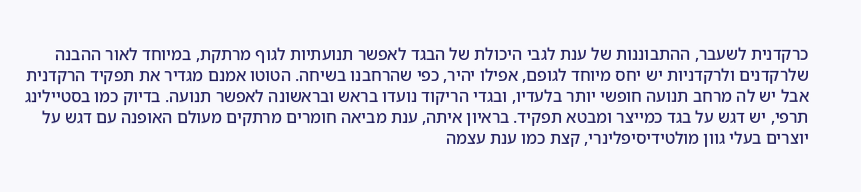כרקדנית לשעבר, ההתבוננות של ענת לגבי היכולת של הבגד לאפשר תנועתיות לגוף מרתקת, במיוחד לאור ההבנה שלרקדנים ולרקדניות יש יחס מיוחד לגופם, אפילו יהיר, כפי שהרחבנו בשיחה. הטוטו אמנם מגדיר את תפקיד הרקדנית אבל יש לה מרחב תנועה חופשי יותר בלעדיו, ובגדי הריקוד נועדו בראש ובראשונה לאפשר תנועה. בדיוק כמו בסטיילינג תרפי, יש דגש על בגד כמייצר ומבטא תפקיד. בראיון איתה, ענת מביאה חומרים מרתקים מעולם האופנה עם דגש על יוצרים בעלי גוון מולטידיסיפלינרי, קצת כמו ענת עצמה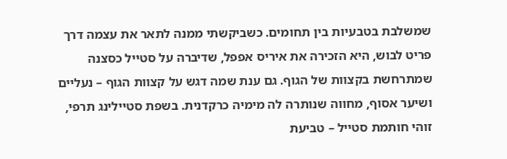שמשלבת בטבעיות בין תחומים. כשביקשתי ממנה לתאר את עצמה דרך פריט לבוש, היא הזכירה את איריס אפפל, שדיברה על סטייל כסצנה שמתרחשת בקצוות של הגוף. גם ענת שמה דגש על קצוות הגוף – נעליים ושיער אסוף, מחווה שנותרה לה מימיה כרקדנית. בשפת סטיילינג תרפי, זוהי חותמת סטייל – טביעת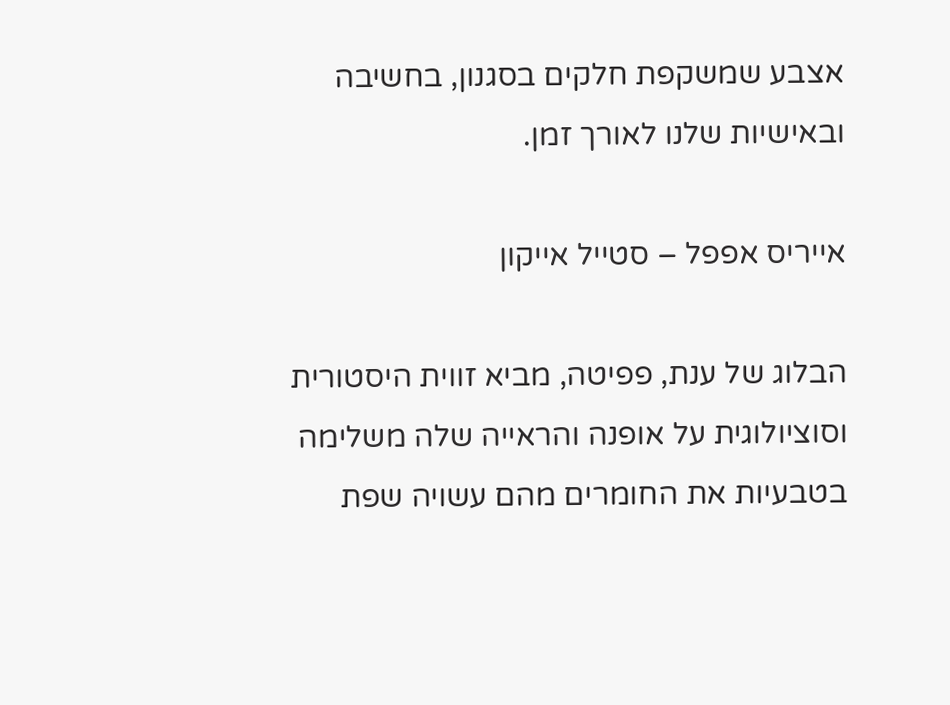אצבע שמשקפת חלקים בסגנון, בחשיבה ובאישיות שלנו לאורך זמן.

אייריס אפפל – סטייל אייקון

הבלוג של ענת, פפיטה, מביא זווית היסטורית וסוציולוגית על אופנה והראייה שלה משלימה בטבעיות את החומרים מהם עשויה שפת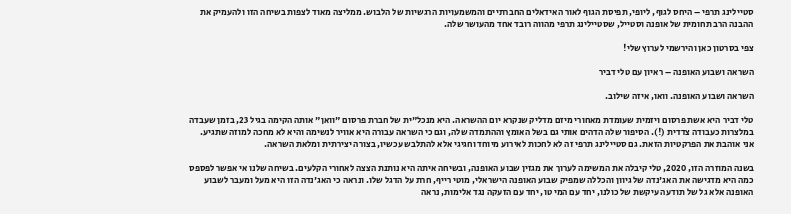סטיילינג תרפי – היחס לגוף, ליופי, תפיסת הגוף לאור האידאלים החברתיים והמשמעויות הרגשיות של הלבוש. ממליצה מאוד לצפות בשיחה הזו ולהעמיק את ההבנה הרב תחומית של אופנה וסטייל, שסטיילינג תרפי מהווה רובד אחד מהעושר שלה.

צפי בסרטון כאן והירשמי לערוץ שלי!

השראה ושבוע האופנה – ראיון עם טלי דביר

השראה ושבוע האופנה. וואו, איזה שילוב.

טלי דביר היא אשת פרסום ויזמית שעומדת מאחורי מיזם מדליק שנקרא יום ההשראה. היא מנכל"ית של חברת פרסום "וואן" אותה הקימה בגיל 23, בזמן שעבדה במלצרות כעבודה צדדית (!). הסיפור שלה הדהים אותי גם בשל האומץ וההתמדה שלה, וגם כי השראה עבורה היא אוויר לנשימה והיא לא מחכה למוזה שתגיע. אני אוהבת את הפרקטיות הזאת. גם סטיילינג תרפי זה לא לחכות לאירוע מיוחד וחגיגי אלא להתלבש עכשיו, בצורה יצירתית ומלאת השראה.

בשנה המוזרה הזו, 2020, טלי קיבלה את המשימה לערוך את מגזין שבוע האופנה, ובשיחה איתה היא נותנת הצצה לאחורי הקלעים. בשיחה שלנו אי אפשר לפספס כמה היא מדגישה את האג'נדה של גיוון והכללה שמפיק שבוע האופנה הישראלי, מוטי רייף, חרת על הדגל שלו. ונראה כי האג'נדה הזו היא מעל ומעבר לשבוע האופנה אלא גל של תודעה עיקשת של כולנו, יחד עם המי טו, יחד עם הזעקה נגד אלימות, נראה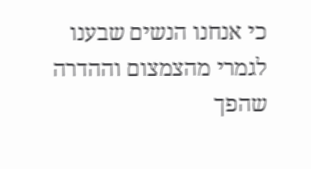כי אנחנו הנשים שבענו לגמרי מהצמצום וההדרה שהפך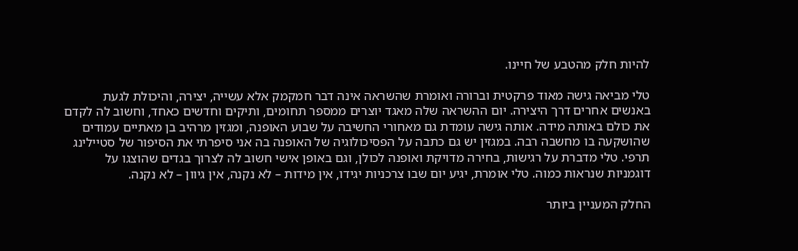להיות חלק מהטבע של חיינו.

טלי מביאה גישה מאוד פרקטית וברורה ואומרת שהשראה אינה דבר חמקמק אלא עשייה, יצירה, והיכולת לגעת באנשים אחרים דרך היצירה. יום ההשראה שלה מאגד יוצרים ממספר תחומים, ותיקים וחדשים כאחד, וחשוב לה לקדם את כולם באותה מידה. אותה גישה עומדת גם מאחורי החשיבה על שבוע האופנה, ומגזין מרהיב בן מאתיים עמודים שהושקעה בו מחשבה רבה. במגזין יש גם כתבה על הפסיכולוגיה של האופנה בה אני סיפרתי את הסיפור של סטיילינג תרפי. טלי מדברת על רגישות, בחירה מדויקת ואופנה לכולן, וגם באופן אישי חשוב לה לצרוך בגדים שהוצגו על דוגמניות שנראות כמוה. טלי אומרת, יגיע יום שבו צרכניות יגידו, אין מידות – לא נקנה, אין גיוון – לא נקנה.

החלק המעניין ביותר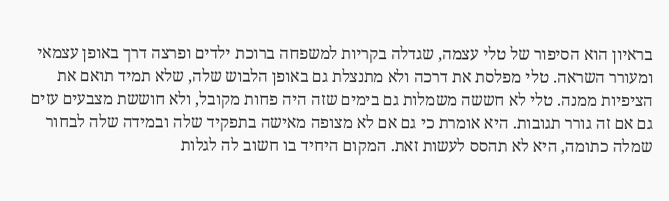בראיון הוא הסיפור של טלי עצמה, שגדלה בקריות למשפחה ברוכת ילדים ופרצה דרך באופן עצמאי ומעורר השראה. טלי מפלסת את דרכה ולא מתנצלת גם באופן הלבוש שלה, שלא תמיד תואם את הציפיות ממנה. טלי לא חששה משמלות גם בימים שזה היה פחות מקובל, ולא חוששת מצבעים עזים גם אם זה גורר תגובות. היא אומרת כי גם אם לא מצופה מאישה בתפקיד שלה ובמידה שלה לבחור שמלה כתומה, היא לא תהסס לעשות זאת. המקום היחיד בו חשוב לה לגלות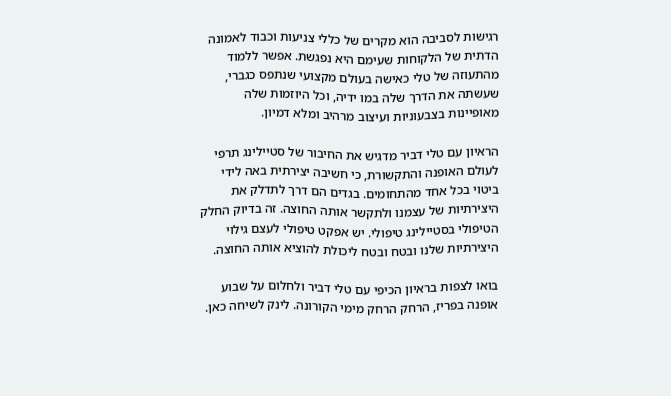רגישות לסביבה הוא מקרים של כללי צניעות וכבוד לאמונה הדתית של הלקוחות שעימם היא נפגשת. אפשר ללמוד מהתעוזה של טלי כאישה בעולם מקצועי שנתפס כגברי, שעשתה את הדרך שלה במו ידיה, וכל היוזמות שלה מאופיינות בצבעוניות ועיצוב מרהיב ומלא דמיון.

הראיון עם טלי דביר מדגיש את החיבור של סטיילינג תרפי לעולם האופנה והתקשורת, כי חשיבה יצירתית באה לידי ביטוי בכל אחד מהתחומים. בגדים הם דרך לתדלק את היצירתיות של עצמנו ולתקשר אותה החוצה. זה בדיוק החלק הטיפולי בסטיילינג טיפולי. יש אפקט טיפולי לעצם גילוי היצירתיות שלנו ובטח ובטח ליכולת להוציא אותה החוצה.

בואו לצפות בראיון הכיפי עם טלי דביר ולחלום על שבוע אופנה בפריז, הרחק הרחק מימי הקורונה. לינק לשיחה כאן.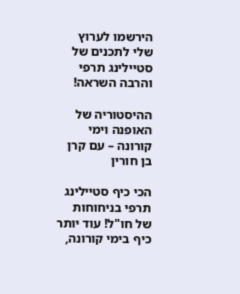הירשמו לערוץ שלי לתכנים של סטיילינג תרפי והרבה השראה!

ההיסטוריה של האופנה וימי קורונה – עם קרן בן חורין

הכי כיף סטיילינג תרפי בניחוחות של חו"ל! עוד יותר כיף בימי קורונה,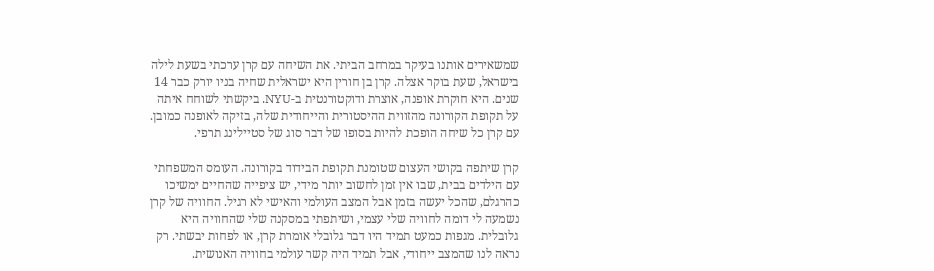שמשאירים אותנו בעיקר במרחב הביתי. את השיחה עם קרן ערכתי בשעת לילה בישראל, שעת בוקר אצלה. קרן בן חורין היא ישראלית שחיה בניו יורק כבר 14 שנים. היא חוקרת אופנה, אוצרת ודוקטורנטית ב-NYU. ביקשתי לשוחח איתה על תקופת הקורונה מהזווית ההיסטורית והייחודית שלה, בזיקה לאופנה כמובן. עם קרן כל שיחה הופכת להיות בסופו של דבר סוג של סטיילינג תרפי.

קרן שיתפה בקושי העצום שטומנת תקופת הבידוד בקורונה. העומס המשפחתי עם הילדים בבית, שבו אין זמן לחשוב יותר מידי, יש ציפייה שהחיים ימשיכו כהרגלם, שהכל יעשה בזמן אבל המצב העולמי והאישי לא רגיל. החוויה של קרן נשמעה לי דומה לחוויה שלי עצמי, ושיתפתי במסקנה שלי שהחוויה היא גלובלית. מגפות כמעט תמיד היו דבר גלובלי אומרת קרן, או לפחות יבשתי. רק נראה לנו שהמצב ייחודי, אבל תמיד היה קשר עולמי בחוויה האנושית.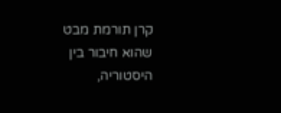קרן תורמת מבט שהוא חיבור בין היסטוריה,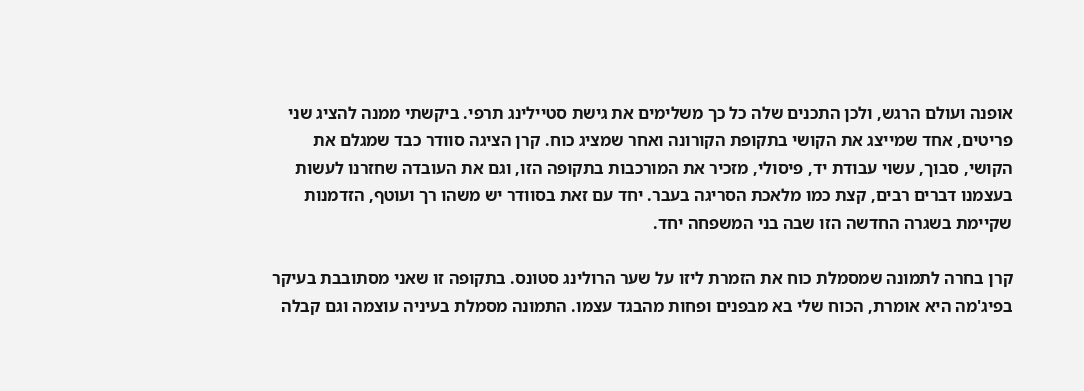אופנה ועולם הרגש, ולכן התכנים שלה כל כך משלימים את גישת סטיילינג תרפי. ביקשתי ממנה להציג שני פריטים, אחד שמייצג את הקושי בתקופת הקורונה ואחר שמציג כוח. קרן הציגה סוודר כבד שמגלם את הקושי, סבוך, עשוי עבודת יד, פיסולי, מזכיר את המורכבות בתקופה הזו, וגם את העובדה שחזרנו לעשות בעצמנו דברים רבים, קצת כמו מלאכת הסריגה בעבר. יחד עם זאת בסוודר יש משהו רך ועוטף, הזדמנות שקיימת בשגרה החדשה הזו שבה בני המשפחה יחד.

קרן בחרה לתמונה שמסמלת כוח את הזמרת ליזו על שער הרולינג סטונס. בתקופה זו שאני מסתובבת בעיקר בפיג'מה היא אומרת, הכוח שלי בא מבפנים ופחות מהבגד עצמו. התמונה מסמלת בעיניה עוצמה וגם קבלה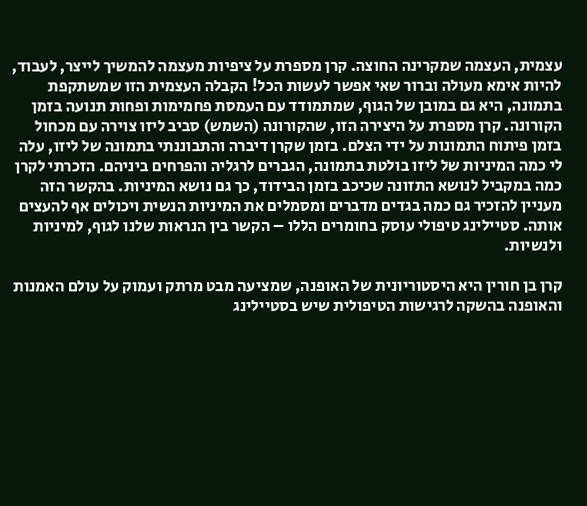עצמית, העצמה שמקרינה החוצה. קרן מספרת על ציפיות מעצמה להמשיך לייצר, לעבוד, להיות אימא מעולה וברור שאי אפשר לעשות הכל! הקבלה העצמית הזו שמשתקפת בתמונה, היא גם במובן של הגוף, שמתמודד עם העמסת פחמימות ופחות תנועה בזמן הקורונה. קרן מספרת על היצירה הזו, שהקורונה (השמש) סביב ליזו צוירה עם מכחול בזמן פיתוח התמונות על ידי הצלם. בזמן שקרן דיברה והתבוננתי בתמונה של ליזו, עלה לי כמה המיניות של ליזו בולטת בתמונה, הגברים לרגליה והפרחים ביניהם. הזכרתי לקרן כמה במקביל לנושא התזונה שכיכב בזמן הבידוד, כך גם נושא המיניות. בהקשר הזה מעניין להזכיר גם כמה בגדים מדברים ומסמלים את המיניות הנשית ויכולים אף להעצים אותה. סטיילינג טיפולי עוסק בחומרים הללו – הקשר בין הנראות שלנו לגוף, למיניות ולנשיות.

קרן בן חורין היא היסטוריונית של האופנה, שמציעה מבט מרתק ועמוק על עולם האמנות והאופנה בהשקה לרגישות הטיפולית שיש בסטיילינג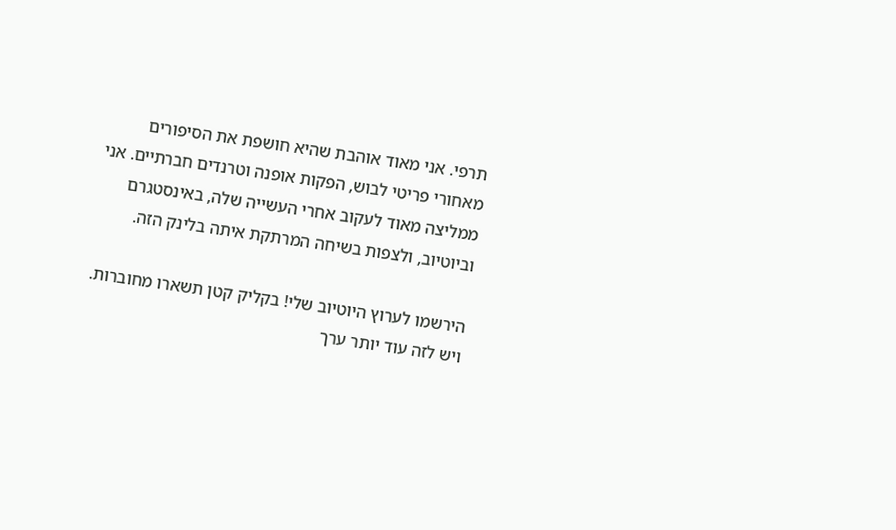תרפי. אני מאוד אוהבת שהיא חושפת את הסיפורים מאחורי פריטי לבוש, הפקות אופנה וטרנדים חברתיים. אני ממליצה מאוד לעקוב אחרי העשייה שלה, באינסטגרם וביוטיוב, ולצפות בשיחה המרתקת איתה בלינק הזה.

הירשמו לערוץ היוטיוב שלי! בקליק קטן תשארו מחוברות. ויש לזה עוד יותר ערך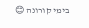בימי קורונה 😊